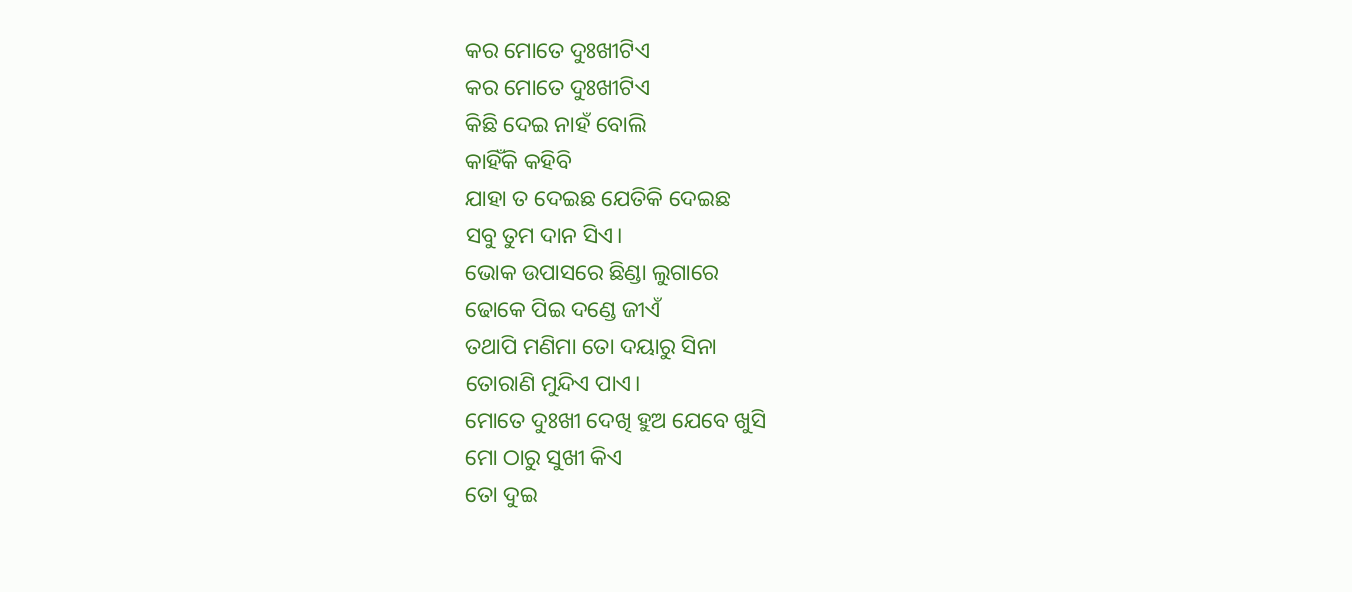କର ମୋତେ ଦୁଃଖୀଟିଏ
କର ମୋତେ ଦୁଃଖୀଟିଏ
କିଛି ଦେଇ ନାହଁ ବୋଲି
କାହିଁକି କହିବି
ଯାହା ତ ଦେଇଛ ଯେତିକି ଦେଇଛ
ସବୁ ତୁମ ଦାନ ସିଏ।
ଭୋକ ଉପାସରେ ଛିଣ୍ଡା ଲୁଗାରେ
ଢୋକେ ପିଇ ଦଣ୍ଡେ ଜୀଏଁ
ତଥାପି ମଣିମା ତୋ ଦୟାରୁ ସିନା
ତୋରାଣି ମୁନ୍ଦିଏ ପାଏ।
ମୋତେ ଦୁଃଖୀ ଦେଖି ହୁଅ ଯେବେ ଖୁସି
ମୋ ଠାରୁ ସୁଖୀ କିଏ
ତୋ ଦୁଇ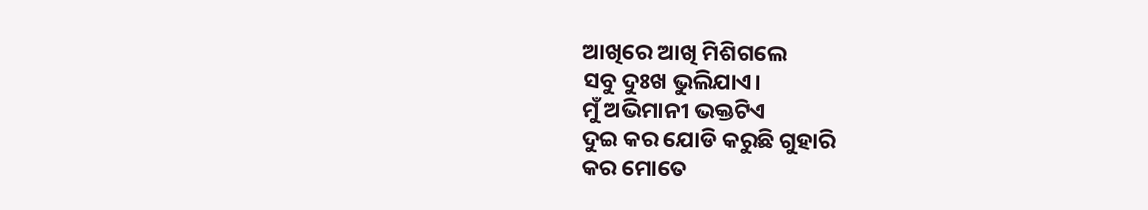ଆଖିରେ ଆଖି ମିଶିଗଲେ
ସବୁ ଦୁଃଖ ଭୁଲିଯାଏ।
ମୁଁ ଅଭିମାନୀ ଭକ୍ତଟିଏ
ଦୁଇ କର ଯୋଡି କରୁଛି ଗୁହାରି
କର ମୋତେ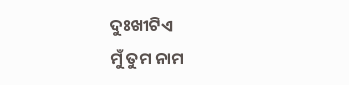ଦୁଃଖୀଟିଏ
ମୁଁ ତୁମ ନାମ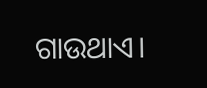ଗାଉଥାଏ।